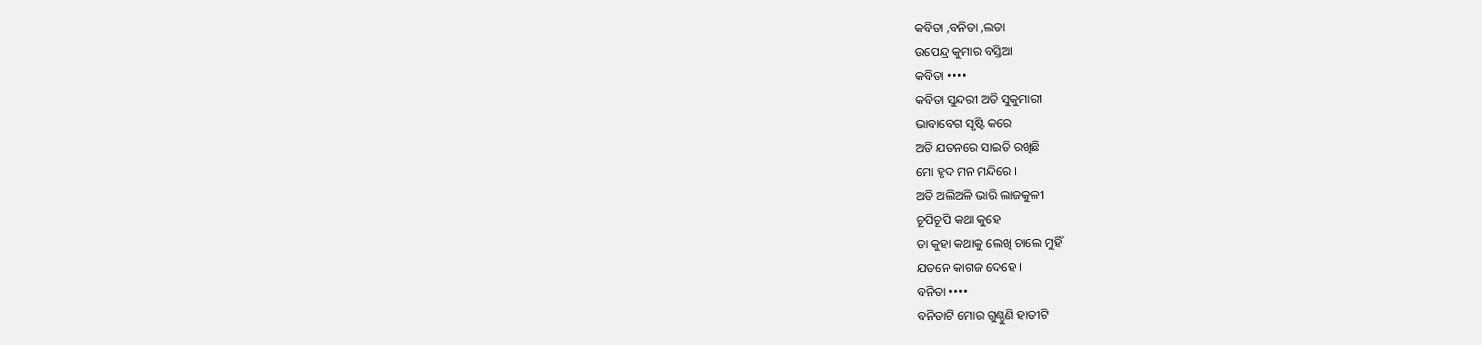କବିତା ,ବନିତା ,ଲତା
ଉପେନ୍ଦ୍ର କୁମାର ବସ୍ତିଆ
କବିତା ••••
କବିତା ସୁନ୍ଦରୀ ଅତି ସୁକୁମାରୀ
ଭାବାବେଗ ସୃଷ୍ଟି କରେ
ଅତି ଯତନରେ ସାଇତି ରଖିଛି
ମୋ ହୃଦ ମନ ମନ୍ଦିରେ ।
ଅତି ଅଲିଅଳି ଭାରି ଲାଜକୁଳୀ
ଚୂପିଚୂପି କଥା କୁହେ
ତା କୁହା କଥାକୁ ଲେଖି ଚାଲେ ମୁହିଁ
ଯତନେ କାଗଜ ଦେହେ ।
ବନିତା ••••
ବନିତାଟି ମୋର ଗୁଣ୍ଠୁଣି ହାତୀଟି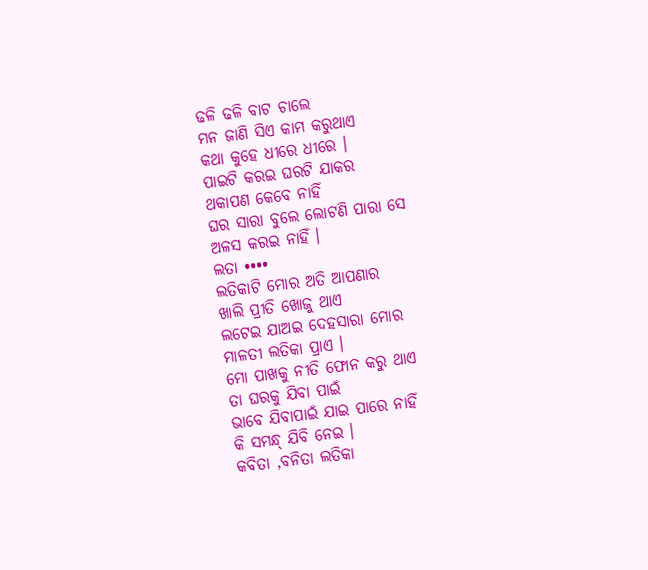ଢଳି ଢଳି ବାଟ ଚାଲେ
ମନ ଜାଣି ସିଏ କାମ କରୁଥାଏ
କଥା କୁହେ ଧୀରେ ଧୀରେ ।
ପାଇଟି କରଇ ଘରଟି ଯାକର
ଥକାପଣ କେବେ ନାହିଁ
ଘର ସାରା ବୁଲେ ଲୋଟଣି ପାରା ସେ
ଅଳସ କରଇ ନାହିଁ ।
ଲତା ••••
ଲତିକାଟି ମୋର ଅତି ଆପଣାର
ଖାଲି ପ୍ରୀତି ଖୋଜୁ ଥାଏ
ଲଟେଇ ଯାଅଇ ଦେହସାରା ମୋର
ମାଳତୀ ଲତିକା ପ୍ରାଏ ।
ମୋ ପାଖକୁ ନୀତି ଫୋନ କରୁ ଥାଏ
ତା ଘରକୁ ଯିବା ପାଇଁ
ଭାବେ ଯିବାପାଇଁ ଯାଇ ପାରେ ନାହିଁ
କି ସମନ୍ଧ୍ ଯିବି ନେଇ ।
କବିତା ,ବନିତା ଲତିକା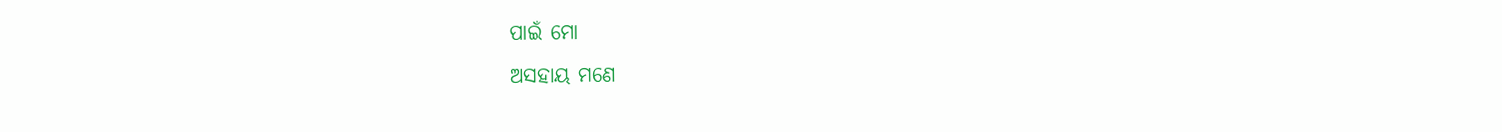ପାଇଁ ମୋ
ଅସହାୟ ମଣେ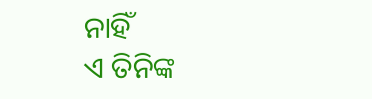ନାହିଁ
ଏ ତିନିଙ୍କ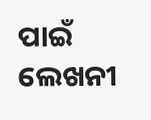ପାଇଁ ଲେଖନୀ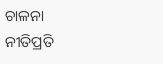ଚାଳନା
ନୀତିପ୍ରତି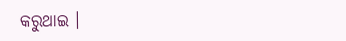କରୁଥାଇ ।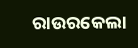ରାଉରକେଲା